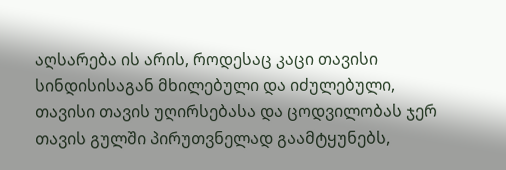აღსარება ის არის, როდესაც კაცი თავისი სინდისისაგან მხილებული და იძულებული, თავისი თავის უღირსებასა და ცოდვილობას ჯერ თავის გულში პირუთვნელად გაამტყუნებს,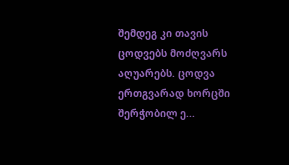შემდეგ კი თავის ცოდვებს მოძღვარს აღუარებს. ცოდვა ერთგვარად ხორცში შერჭობილ ე...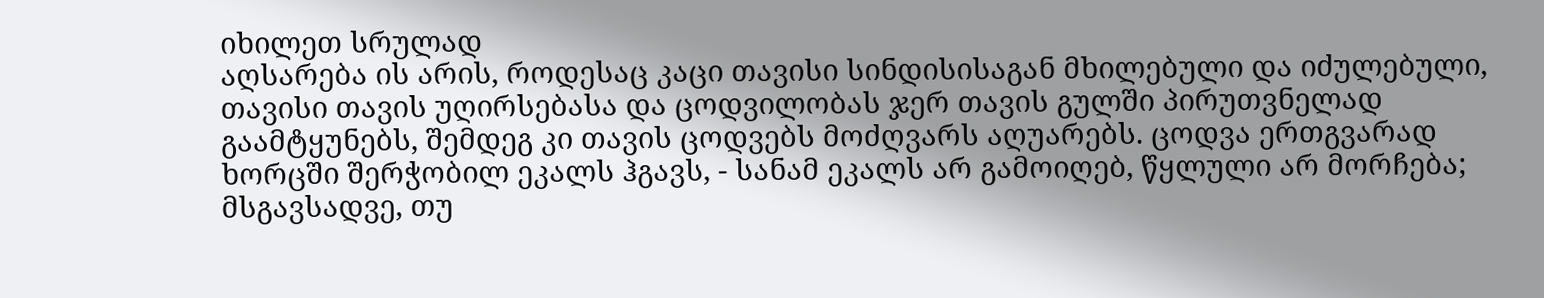იხილეთ სრულად
აღსარება ის არის, როდესაც კაცი თავისი სინდისისაგან მხილებული და იძულებული, თავისი თავის უღირსებასა და ცოდვილობას ჯერ თავის გულში პირუთვნელად გაამტყუნებს, შემდეგ კი თავის ცოდვებს მოძღვარს აღუარებს. ცოდვა ერთგვარად ხორცში შერჭობილ ეკალს ჰგავს, - სანამ ეკალს არ გამოიღებ, წყლული არ მორჩება; მსგავსადვე, თუ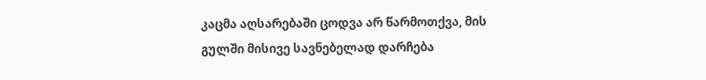კაცმა აღსარებაში ცოდვა არ წარმოთქვა, მის გულში მისივე სავნებელად დარჩება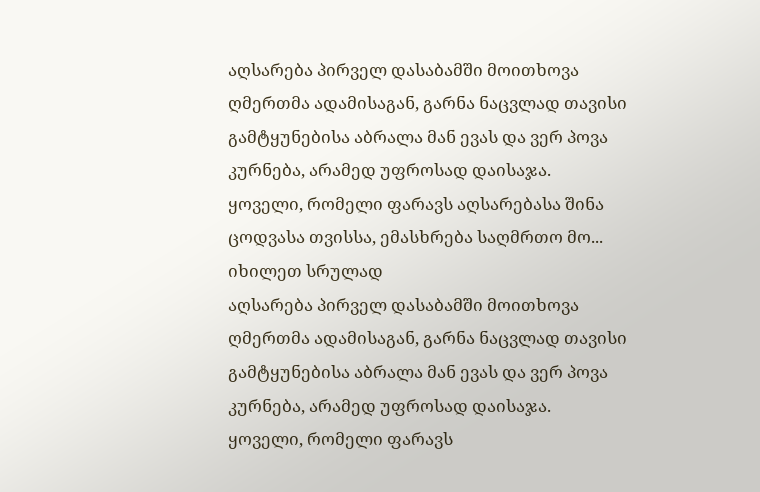აღსარება პირველ დასაბამში მოითხოვა ღმერთმა ადამისაგან, გარნა ნაცვლად თავისი გამტყუნებისა აბრალა მან ევას და ვერ პოვა კურნება, არამედ უფროსად დაისაჯა.
ყოველი, რომელი ფარავს აღსარებასა შინა ცოდვასა თვისსა, ემასხრება საღმრთო მო...
იხილეთ სრულად
აღსარება პირველ დასაბამში მოითხოვა ღმერთმა ადამისაგან, გარნა ნაცვლად თავისი გამტყუნებისა აბრალა მან ევას და ვერ პოვა კურნება, არამედ უფროსად დაისაჯა.
ყოველი, რომელი ფარავს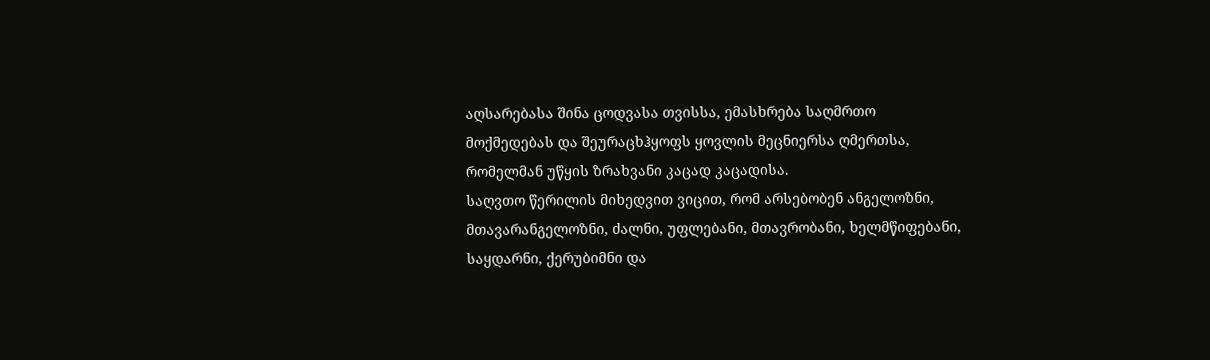აღსარებასა შინა ცოდვასა თვისსა, ემასხრება საღმრთო მოქმედებას და შეურაცხჰყოფს ყოვლის მეცნიერსა ღმერთსა, რომელმან უწყის ზრახვანი კაცად კაცადისა.
საღვთო წერილის მიხედვით ვიცით, რომ არსებობენ ანგელოზნი, მთავარანგელოზნი, ძალნი, უფლებანი, მთავრობანი, ხელმწიფებანი, საყდარნი, ქერუბიმნი და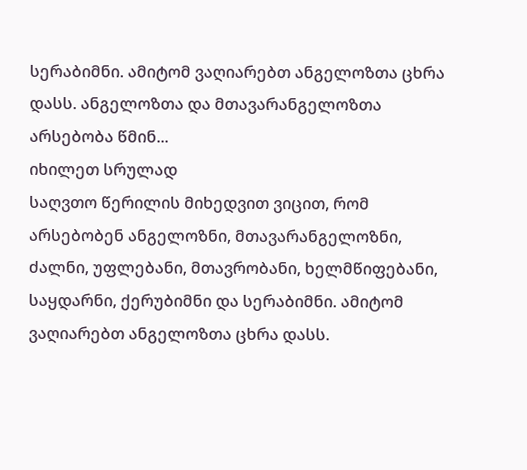სერაბიმნი. ამიტომ ვაღიარებთ ანგელოზთა ცხრა დასს. ანგელოზთა და მთავარანგელოზთა არსებობა წმინ...
იხილეთ სრულად
საღვთო წერილის მიხედვით ვიცით, რომ არსებობენ ანგელოზნი, მთავარანგელოზნი, ძალნი, უფლებანი, მთავრობანი, ხელმწიფებანი, საყდარნი, ქერუბიმნი და სერაბიმნი. ამიტომ ვაღიარებთ ანგელოზთა ცხრა დასს.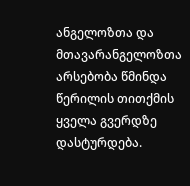ანგელოზთა და მთავარანგელოზთა არსებობა წმინდა წერილის თითქმის ყველა გვერდზე დასტურდება.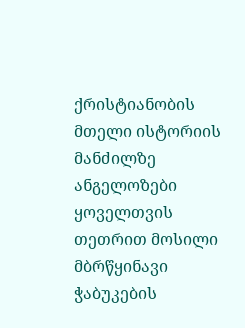ქრისტიანობის მთელი ისტორიის მანძილზე ანგელოზები ყოველთვის თეთრით მოსილი მბრწყინავი ჭაბუკების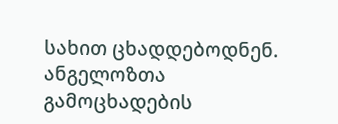სახით ცხადდებოდნენ. ანგელოზთა გამოცხადების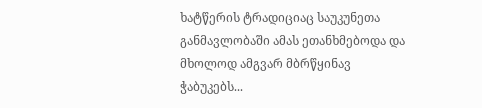ხატწერის ტრადიციაც საუკუნეთა განმავლობაში ამას ეთანხმებოდა და მხოლოდ ამგვარ მბრწყინავ ჭაბუკებს...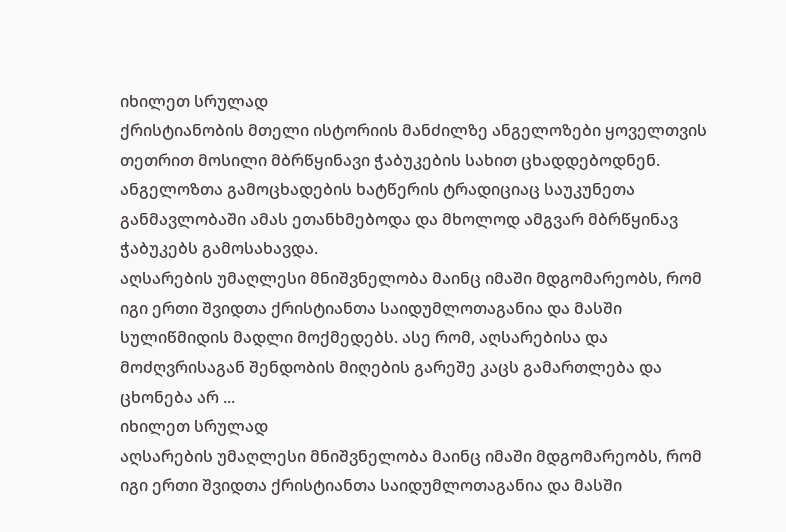იხილეთ სრულად
ქრისტიანობის მთელი ისტორიის მანძილზე ანგელოზები ყოველთვის თეთრით მოსილი მბრწყინავი ჭაბუკების სახით ცხადდებოდნენ. ანგელოზთა გამოცხადების ხატწერის ტრადიციაც საუკუნეთა განმავლობაში ამას ეთანხმებოდა და მხოლოდ ამგვარ მბრწყინავ ჭაბუკებს გამოსახავდა.
აღსარების უმაღლესი მნიშვნელობა მაინც იმაში მდგომარეობს, რომ იგი ერთი შვიდთა ქრისტიანთა საიდუმლოთაგანია და მასში სულიწმიდის მადლი მოქმედებს. ასე რომ, აღსარებისა და მოძღვრისაგან შენდობის მიღების გარეშე კაცს გამართლება და ცხონება არ ...
იხილეთ სრულად
აღსარების უმაღლესი მნიშვნელობა მაინც იმაში მდგომარეობს, რომ იგი ერთი შვიდთა ქრისტიანთა საიდუმლოთაგანია და მასში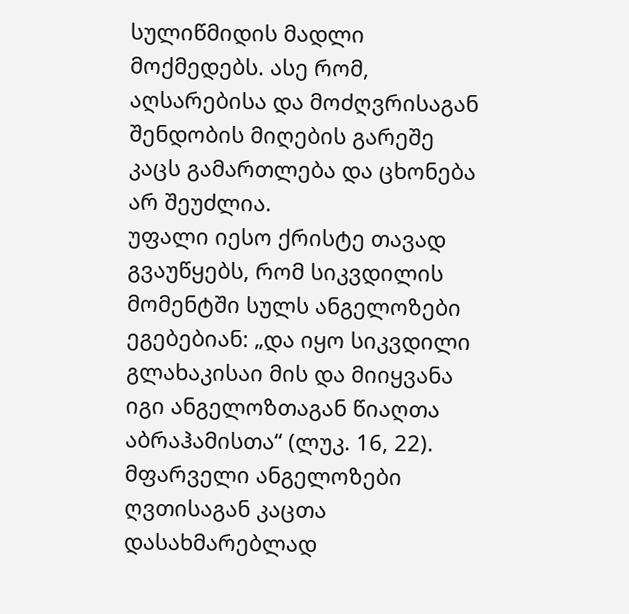სულიწმიდის მადლი მოქმედებს. ასე რომ, აღსარებისა და მოძღვრისაგან შენდობის მიღების გარეშე კაცს გამართლება და ცხონება არ შეუძლია.
უფალი იესო ქრისტე თავად გვაუწყებს, რომ სიკვდილის მომენტში სულს ანგელოზები ეგებებიან: „და იყო სიკვდილი გლახაკისაი მის და მიიყვანა იგი ანგელოზთაგან წიაღთა აბრაჰამისთა“ (ლუკ. 16, 22).
მფარველი ანგელოზები ღვთისაგან კაცთა დასახმარებლად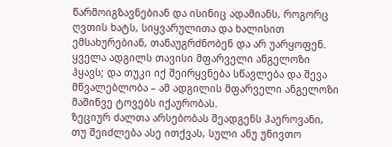წარმოიგზავნებიან და ისინიც ადამიანს, როგორც ღვთის ხატს, სიყვარულითა და ხალისით ემსახურებიან, თანაუგრძნობენ და არ უარყოფენ.
ყველა ადგილს თავისი მფარველი ანგელოზი ჰყავს; და თუკი იქ შეირყვნება სწავლება და შევა მწვალებლობა – ამ ადგილის მფარველი ანგელოზი მაშინვე ტოვებს იქაურობას.
ზეციურ ძალთა არსებობას შეადგენს ჰაეროვანი, თუ შეიძლება ასე ითქვას, სული ანუ უნივთო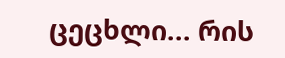ცეცხლი... რის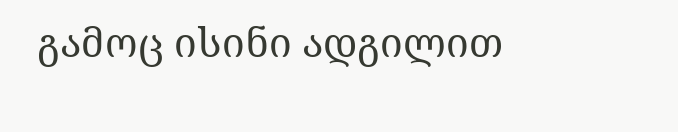გამოც ისინი ადგილით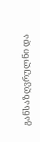განსაზღვრულნი და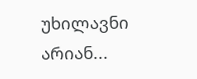უხილავნი არიან...